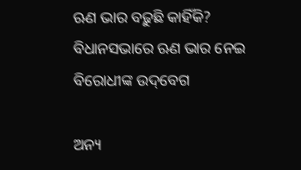ଋଣ ଭାର ବଢ଼ୁଛି କାହିଁକି? ବିଧାନସଭାରେ ଋଣ ଭାର ନେଇ ବିରୋଧୀଙ୍କ ଉଦ୍‌ବେଗ

ଅନ୍ୟ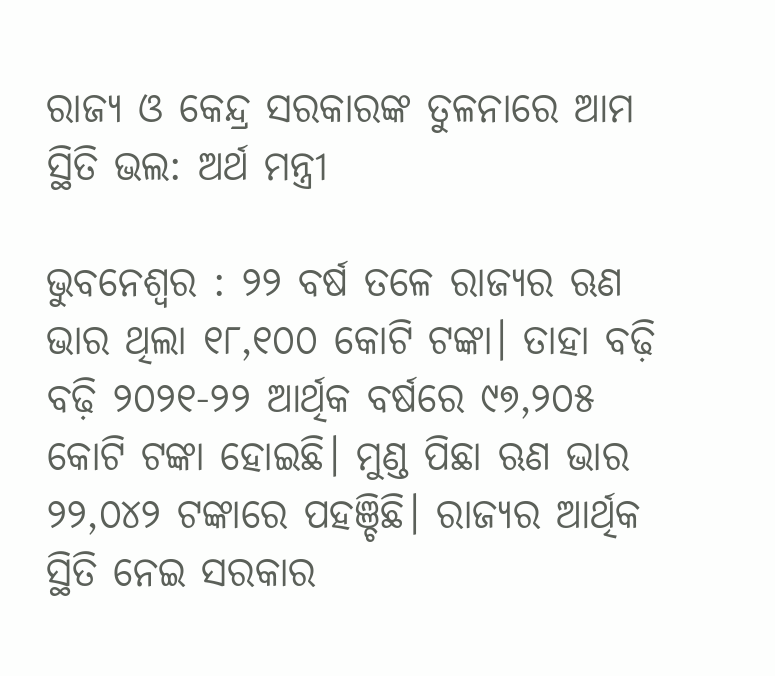ରାଜ୍ୟ ଓ କେନ୍ଦ୍ର ସରକାରଙ୍କ ତୁଳନାରେ ଆମ ସ୍ଥିତି ଭଲ: ଅର୍ଥ ମନ୍ତ୍ରୀ

ଭୁବନେଶ୍ବର : ୨୨ ବର୍ଷ ତଳେ ରାଜ୍ୟର ଋଣ ଭାର ଥିଲା ୧୮,୧୦୦ କୋଟି ଟଙ୍କା। ତାହା ବଢ଼ି ବଢ଼ି ୨୦୨୧-୨୨ ଆର୍ଥିକ ବର୍ଷରେ ୯୭,୨୦୫ କୋଟି ଟଙ୍କା ହୋଇଛି। ମୁଣ୍ଡ ପିଛା ଋଣ ଭାର ୨୨,୦୪୨ ଟଙ୍କାରେ ପହଞ୍ଚିଛି। ରାଜ୍ୟର ଆର୍ଥିକ ସ୍ଥିତି ନେଇ ସରକାର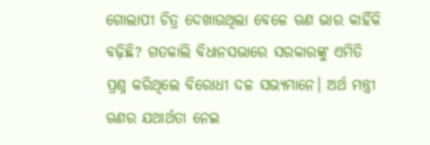ଗୋଲାପୀ ଚିତ୍ର ଦେଖାଉଥିଲା ବେଳେ ଋଣ ଭାର କାହିଁକି ବଢ଼ିଛି? ଗତକାଲି ବିଧାନସଭାରେ ସରକାରଙ୍କୁ ଏମିତି ପ୍ରଶ୍ନ କରିଥିଲେ ବିରୋଧୀ ଦଳ ସଭ୍ୟମାନେ। ଅର୍ଥ ମନ୍ତ୍ରୀ ଋଣର ଯଥାର୍ଥତା ନେଇ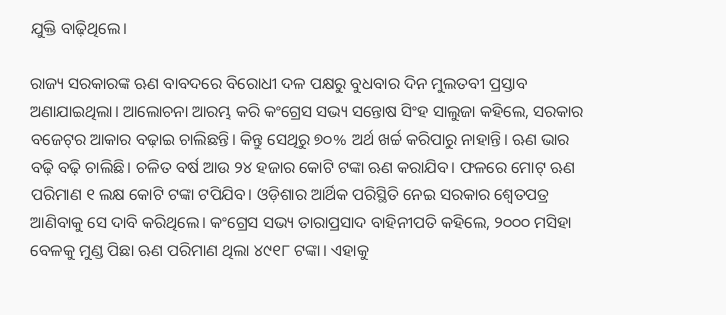ଯୁକ୍ତି ବାଢ଼ିଥିଲେ।

ରାଜ୍ୟ ସରକାରଙ୍କ ଋଣ ବାବଦରେ ବିରୋଧୀ ଦଳ ପକ୍ଷରୁ ବୁଧବାର ଦିନ ମୁଲତବୀ ପ୍ରସ୍ତାବ ଅଣାଯାଇଥିଲା। ଆଲୋଚନା ଆରମ୍ଭ କରି କଂଗ୍ରେସ ସଭ୍ୟ ସନ୍ତୋଷ ସିଂହ ସାଲୁଜା କହିଲେ, ସରକାର ବଜେଟ୍‌ର ଆକାର ବଢ଼ାଇ ଚାଲିଛନ୍ତି। କିନ୍ତୁ ସେଥିରୁ ୭୦% ଅର୍ଥ ଖର୍ଚ୍ଚ କରିପାରୁ ନାହାନ୍ତି। ଋଣ ଭାର ବଢ଼ି ବଢ଼ି ଚାଲିଛି। ଚଳିତ ବର୍ଷ ଆଉ ୨୪ ହଜାର କୋଟି ଟଙ୍କା ଋଣ କରାଯିବ। ଫଳରେ ମୋଟ୍ ଋଣ ପରିମାଣ ୧ ଲକ୍ଷ କୋଟି ଟଙ୍କା ଟପିଯିବ। ଓଡ଼ିଶାର ଆର୍ଥିକ ପରିସ୍ଥିତି ନେଇ ସରକାର ଶ୍ବେତପତ୍ର ଆଣିବାକୁ ସେ ଦାବି କରିଥିଲେ। କଂଗ୍ରେସ ସଭ୍ୟ ତାରାପ୍ରସାଦ ବାହିନୀପତି କହିଲେ, ୨୦୦୦ ମସିହା ବେଳକୁ ମୁଣ୍ଡ ପିଛା ଋଣ ପରିମାଣ ଥିଲା ୪୯୧୮ ଟଙ୍କା। ଏହାକୁ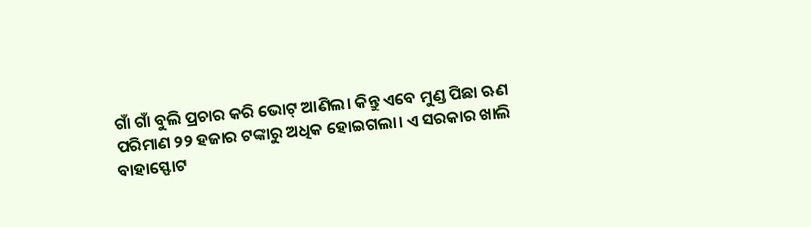ଗାଁ ଗାଁ ବୁଲି ପ୍ରଚାର କରି ଭୋଟ୍ ଆଣିଲ। କିନ୍ତୁ ଏବେ ମୁଣ୍ଡ ପିଛା ଋଣ ପରିମାଣ ୨୨ ହଜାର ଟଙ୍କାରୁ ଅଧିକ ହୋଇଗଲା। ଏ ସରକାର ଖାଲି ବାହାସ୍ଫୋଟ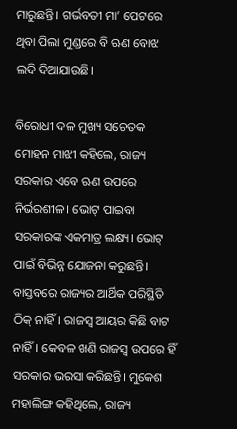ମାରୁଛନ୍ତି। ଗର୍ଭବତୀ ମା’ ପେଟରେ ଥିବା ପିଲା ମୁଣ୍ଡରେ ବି ଋଣ ବୋଝ ଲଦି ଦିଆଯାଉଛି।

ବିରୋଧୀ ଦଳ ମୁଖ୍ୟ ସଚେତକ ମୋହନ ମାଝୀ କହିଲେ, ରାଜ୍ୟ ସରକାର ଏବେ ଋଣ ଉପରେ ନିର୍ଭରଶୀଳ। ଭୋଟ୍ ପାଇବା ସରକାରଙ୍କ ଏକମାତ୍ର ଲକ୍ଷ୍ୟ। ଭୋଟ୍ ପାଇଁ ବିଭିନ୍ନ ଯୋଜନା କରୁଛନ୍ତି। ବାସ୍ତବରେ ରାଜ୍ୟର ଆର୍ଥିକ ପରିସ୍ଥିତି ଠିକ୍ ନାହିଁ। ରାଜସ୍ବ ଆୟର କିଛି ବାଟ ନାହିଁ। କେବଳ ଖଣି ରାଜସ୍ବ ଉପରେ ହିଁ ସରକାର ଭରସା କରିଛନ୍ତି। ମୁକେଶ ମହାଲିଙ୍ଗ କହିଥିଲେ, ରାଜ୍ୟ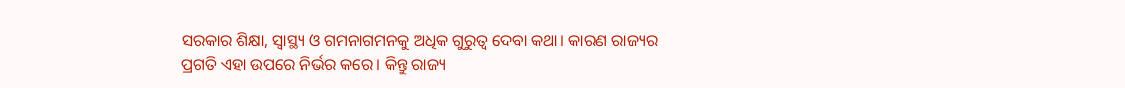ସରକାର ଶିକ୍ଷା, ସ୍ବାସ୍ଥ୍ୟ ଓ ଗମନାଗମନକୁ ଅଧିକ ଗୁରୁତ୍ବ ଦେବା କଥା। କାରଣ ରାଜ୍ୟର ପ୍ରଗତି ଏହା ଉପରେ ନିର୍ଭର କରେ। କିନ୍ତୁ ରାଜ୍ୟ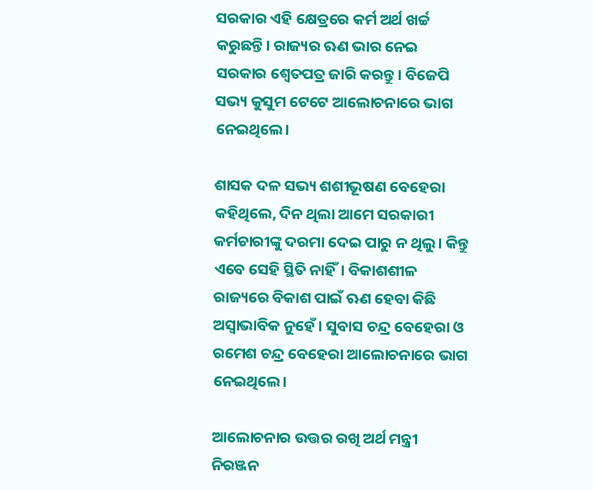ସରକାର ଏହି କ୍ଷେତ୍ରରେ କର୍ମ ଅର୍ଥ ଖର୍ଚ୍ଚ କରୁଛନ୍ତି। ରାଜ୍ୟର ଋଣ ଭାର ନେଇ ସରକାର ଶ୍ବେତପତ୍ର ଜାରି କରନ୍ତୁ। ବିଜେପି ସଭ୍ୟ କୁସୁମ ଟେଟେ ଆଲୋଚନାରେ ଭାଗ ନେଇଥିଲେ।

ଶାସକ ଦଳ ସଭ୍ୟ ଶଶୀଭୂଷଣ ବେହେରା କହିଥିଲେ, ଦିନ ଥିଲା ଆମେ ସରକାରୀ କର୍ମଚାରୀଙ୍କୁ ଦରମା ଦେଇ ପାରୁ ନ ଥିଲୁ। କିନ୍ତୁ ଏବେ ସେହି ସ୍ଥିତି ନାହିଁ। ବିକାଶଶୀଳ ରାଜ୍ୟରେ ବିକାଶ ପାଇଁ ଋଣ ହେବା କିଛି ଅସ୍ବାଭାବିକ ନୁହେଁ। ସୁବାସ ଚନ୍ଦ୍ର ବେହେରା ଓ ରମେଶ ଚନ୍ଦ୍ର ବେହେରା ଆଲୋଚନାରେ ଭାଗ ନେଇଥିଲେ।

ଆଲୋଚନାର ଉତ୍ତର ରଖି ଅର୍ଥ ମନ୍ତ୍ରୀ ନିରଞ୍ଜନ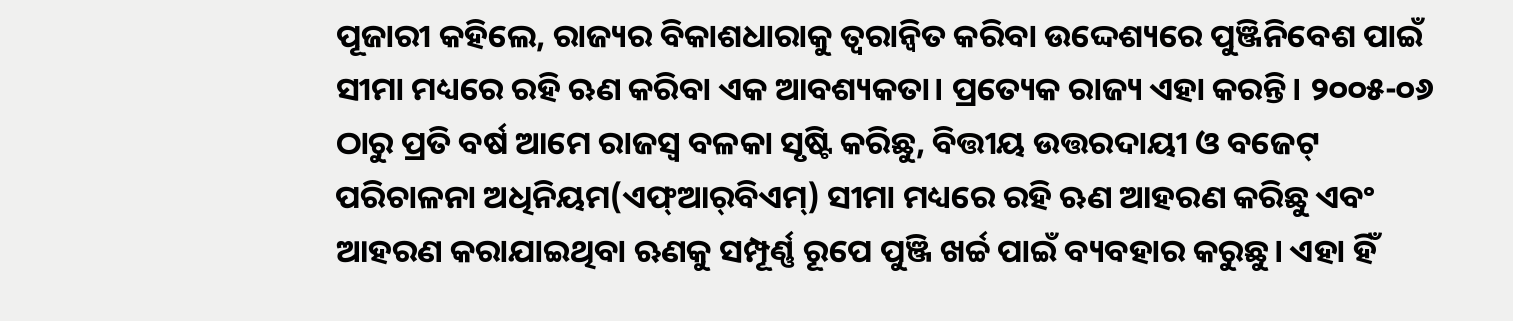ପୂଜାରୀ କହିଲେ, ରାଜ୍ୟର ବିକାଶଧାରାକୁ ତ୍ବରାନ୍ବିତ କରିବା ଉଦ୍ଦେଶ୍ୟରେ ପୁଞ୍ଜିନିବେଶ ପାଇଁ ସୀମା ମଧ୍ୟରେ ରହି ଋଣ କରିବା ଏକ ଆବଶ୍ୟକତା। ପ୍ରତ୍ୟେକ ରାଜ୍ୟ ଏହା କରନ୍ତି। ୨୦୦୫-୦୬ ଠାରୁ ପ୍ରତି ବର୍ଷ ଆମେ ରାଜସ୍ବ ବଳକା ସୃଷ୍ଟି କରିଛୁ, ବିତ୍ତୀୟ ଉତ୍ତରଦାୟୀ ଓ ବଜେଟ୍ ପରିଚାଳନା ଅଧିନିୟମ(ଏଫ୍ଆର୍‌ବିଏମ୍) ସୀମା ମଧ୍ୟରେ ରହି ଋଣ ଆହରଣ କରିଛୁ ଏବଂ ଆହରଣ କରାଯାଇଥିବା ଋଣକୁ ସମ୍ପୂର୍ଣ୍ଣ ରୂପେ ପୁଞ୍ଜି ଖର୍ଚ୍ଚ ପାଇଁ ବ୍ୟବହାର କରୁଛୁ। ଏହା ହିଁ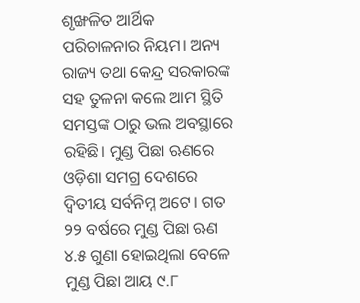ଶୃଙ୍ଖଳିତ ଆର୍ଥିକ ପରିଚାଳନାର ନିୟମ। ଅନ୍ୟ ରାଜ୍ୟ ତଥା କେନ୍ଦ୍ର ସରକାରଙ୍କ ସହ ତୁଳନା କଲେ ଆମ ସ୍ଥିତି ସମସ୍ତଙ୍କ ଠାରୁ ଭଲ ଅବସ୍ଥାରେ ରହିଛି। ମୁଣ୍ଡ ପିଛା ଋଣରେ ଓଡ଼ିଶା ସମଗ୍ର ଦେଶରେ ଦ୍ବିତୀୟ ସର୍ବନିମ୍ନ ଅଟେ। ଗତ ୨୨ ବର୍ଷରେ ମୁଣ୍ଡ ପିଛା ଋଣ ୪.୫ ଗୁଣା ହୋଇଥିଲା ବେଳେ ମୁଣ୍ଡ ପିଛା ଆୟ ୯.୮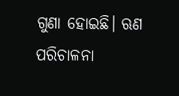ଗୁଣା ହୋଇଛି। ଋଣ ପରିଚାଳନା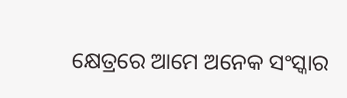କ୍ଷେତ୍ରରେ ଆମେ ଅନେକ ସଂସ୍କାର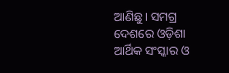ଆଣିଛୁ। ସମଗ୍ର ଦେଶରେ ଓଡ଼ିଶା ଆର୍ଥିକ ସଂସ୍କାର ଓ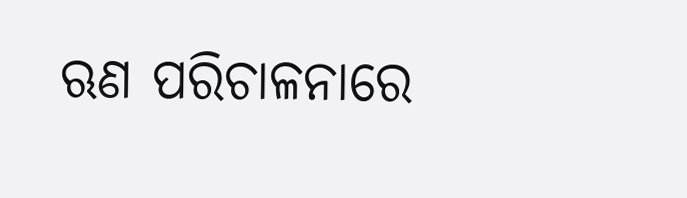ଋଣ ପରିଚାଳନାରେ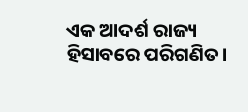ଏକ ଆଦର୍ଶ ରାଜ୍ୟ ହିସାବରେ ପରିଗଣିତ।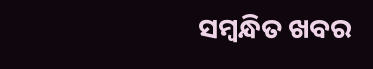ସମ୍ବନ୍ଧିତ ଖବର